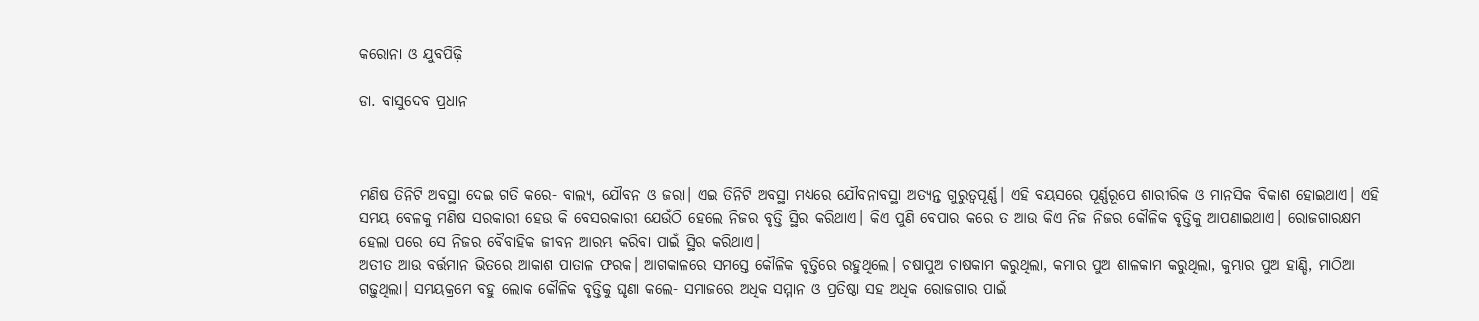କରୋନା ଓ ଯୁବପିଢ଼ି

ଡା. ବାସୁଦେବ ପ୍ରଧାନ



ମଣିଷ ତିନିଟି ଅବସ୍ଥା ଦେଇ ଗତି କରେ- ବାଲ୍ୟ, ଯୌବନ ଓ ଜରା। ଏଇ ତିନିଟି ଅବସ୍ଥା ମଧ୍ୟରେ ଯୌବନାବସ୍ଥା ଅତ୍ୟନ୍ତ ଗୁରୁତ୍ୱପୂର୍ଣ୍ଣ। ଏହି ବୟସରେ ପୂର୍ଣ୍ଣରୂପେ ଶାରୀରିକ ଓ ମାନସିକ ବିକାଶ ହୋଇଥାଏ। ଏହି ସମୟ ବେଳକୁ ମଣିଷ ସରକାରୀ ହେଉ କି ବେସରକାରୀ ଯେଉଁଠି ହେଲେ ନିଜର ବୃତ୍ତି ସ୍ଥିର କରିଥାଏ। କିଏ ପୁଣି ବେପାର କରେ ତ ଆଉ କିଏ ନିଜ ନିଜର କୌଳିକ ବୃତ୍ତିକୁ ଆପଣାଇଥାଏ। ରୋଜଗାରକ୍ଷମ ହେଲା ପରେ ସେ ନିଜର ବୈବାହିକ ଜୀବନ ଆରମ୍ଭ କରିବା ପାଇଁ ସ୍ଥିର କରିଥାଏ।
ଅତୀତ ଆଉ ବର୍ତ୍ତମାନ ଭିତରେ ଆକାଶ ପାତାଳ ଫରକ। ଆଗକାଳରେ ସମସ୍ତେ କୌଳିକ ବୃତ୍ତିରେ ରହୁଥିଲେ। ଚଷାପୁଅ ଚାଷକାମ କରୁଥିଲା, କମାର ପୁଅ ଶାଳକାମ କରୁଥିଲା, କୁମ୍ଭାର ପୁଅ ହାଣ୍ଡି, ମାଠିଆ ଗଢ଼ୁଥିଲା। ସମୟକ୍ରମେ ବହୁ ଲୋକ କୌଳିକ ବୃତ୍ତିକୁ ଘୃଣା କଲେ- ସମାଜରେ ଅଧିକ ସମ୍ମାନ ଓ ପ୍ରତିଷ୍ଠା ସହ ଅଧିକ ରୋଜଗାର ପାଇଁ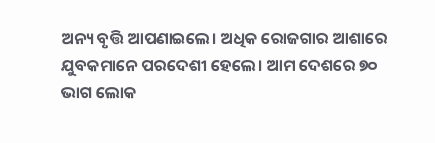ଅନ୍ୟ ବୃତ୍ତି ଆପଣାଇଲେ। ଅଧିକ ରୋଜଗାର ଆଶାରେ ଯୁବକମାନେ ପରଦେଶୀ ହେଲେ। ଆମ ଦେଶରେ ୭୦ ଭାଗ ଲୋକ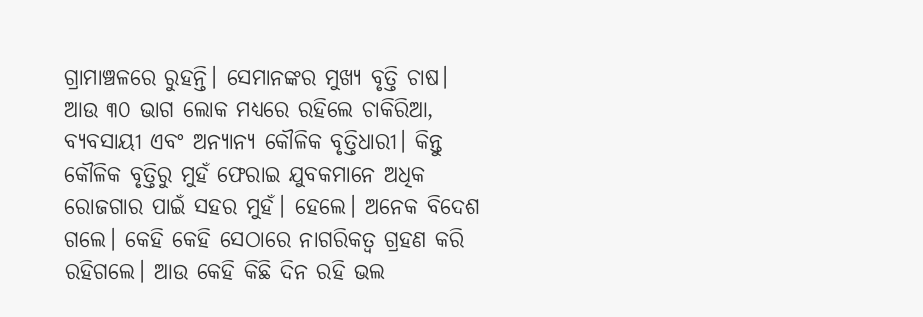ଗ୍ରାମାଞ୍ଚଳରେ ରୁହନ୍ତି। ସେମାନଙ୍କର ମୁଖ୍ୟ ବୃତ୍ତି ଚାଷ। ଆଉ ୩୦ ଭାଗ ଲୋକ ମଧ୍ୟରେ ରହିଲେ ଚାକିରିଆ, ବ୍ୟବସାୟୀ ଏବଂ ଅନ୍ୟାନ୍ୟ କୌଳିକ ବୃତ୍ତିଧାରୀ। କିନ୍ତୁ କୌଳିକ ବୃତ୍ତିରୁ ମୁହଁ ଫେରାଇ ଯୁବକମାନେ ଅଧିକ ରୋଜଗାର ପାଇଁ ସହର ମୁହଁ। ହେଲେ। ଅନେକ ବିଦେଶ ଗଲେ। କେହି କେହି ସେଠାରେ ନାଗରିକତ୍ୱ ଗ୍ରହଣ କରି ରହିଗଲେ। ଆଉ କେହି କିଛି ଦିନ ରହି ଭଲ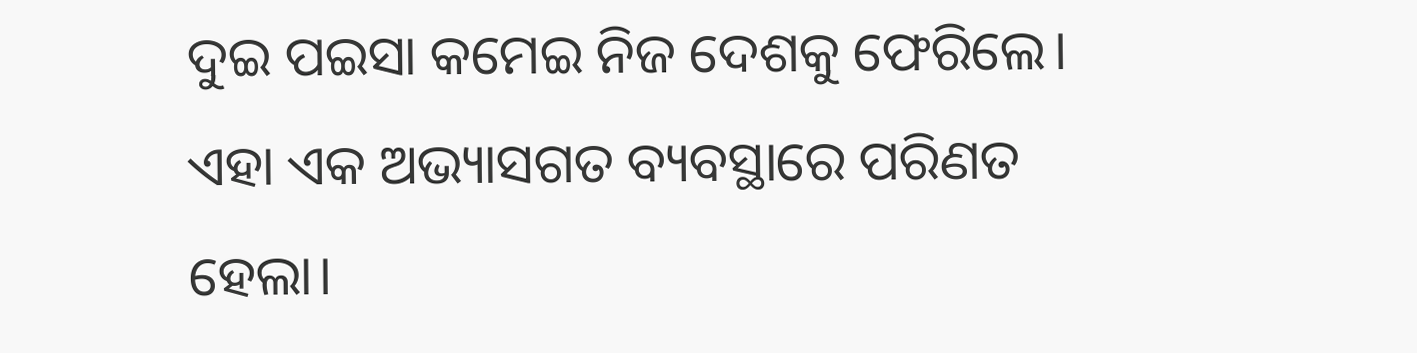ଦୁଇ ପଇସା କମେଇ ନିଜ ଦେଶକୁ ଫେରିଲେ। ଏହା ଏକ ଅଭ୍ୟାସଗତ ବ୍ୟବସ୍ଥାରେ ପରିଣତ ହେଲା।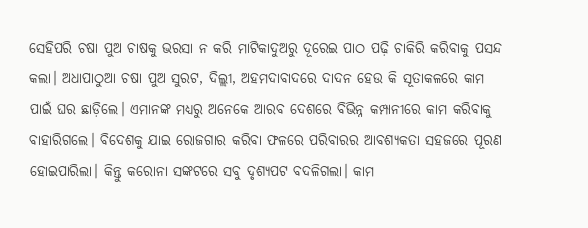ସେହିପରି ଚଷା ପୁଅ ଚାଷକୁ ଭରସା ନ କରି ମାଟିକାଦୁଅରୁ ଦୂରେଇ ପାଠ ପଢ଼ି ଚାକିରି କରିବାକୁ ପସନ୍ଦ କଲା। ଅଧାପାଠୁଆ ଚଷା ପୁଅ ସୁରଟ, ଦିଲ୍ଲୀ, ଅହମଦାବାଦରେ ଦାଦନ ହେଉ କି ସୂତାକଳରେ କାମ ପାଇଁ ଘର ଛାଡ଼ିଲେ। ଏମାନଙ୍କ ମଧ୍ୟରୁ ଅନେକେ ଆରବ ଦେଶରେ ବିଭିନ୍ନ କମ୍ପାନୀରେ କାମ କରିବାକୁ ବାହାରିଗଲେ। ବିଦେଶକୁ ଯାଇ ରୋଜଗାର କରିବା ଫଳରେ ପରିବାରର ଆବଶ୍ୟକତା ସହଜରେ ପୂରଣ ହୋଇପାରିଲା। କିନ୍ତୁ କରୋନା ସଙ୍କଟରେ ସବୁ ଦୃଶ୍ୟପଟ ବଦଳିଗଲା। କାମ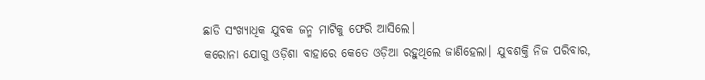ଛାଡି ସଂଖ୍ୟାଧିକ ଯୁବକ ଜନ୍ମ ମାଟିକୁ ଫେରି ଆସିଲେ।
କରୋନା ଯୋଗୁ ଓଡ଼ିଶା ବାହାରେ କେତେ ଓଡ଼ିଆ ରହୁଥିଲେ ଜାଣିହେଲା। ଯୁବଶକ୍ତି ନିଜ ପରିବାର,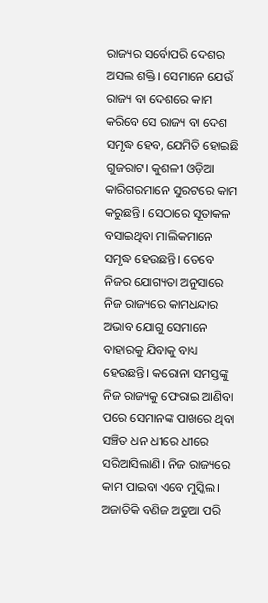ରାଜ୍ୟର ସର୍ବୋପରି ଦେଶର ଅସଲ ଶକ୍ତି। ସେମାନେ ଯେଉଁ ରାଜ୍ୟ ବା ଦେଶରେ କାମ କରିବେ ସେ ରାଜ୍ୟ ବା ଦେଶ ସମୃଦ୍ଧ ହେବ, ଯେମିତି ହୋଇଛି ଗୁଜରାଟ। କୁଶଳୀ ଓଡ଼ିଆ କାରିଗରମାନେ ସୁରଟରେ କାମ କରୁଛନ୍ତି। ସେଠାରେ ସୂତାକଳ ବସାଇଥିବା ମାଲିକମାନେ ସମୃଦ୍ଧ ହେଉଛନ୍ତି। ତେବେ ନିଜର ଯୋଗ୍ୟତା ଅନୁସାରେ ନିଜ ରାଜ୍ୟରେ କାମଧନ୍ଦାର ଅଭାବ ଯୋଗୁ ସେମାନେ ବାହାରକୁ ଯିବାକୁ ବାଧ୍ୟ ହେଉଛନ୍ତି। କରୋନା ସମସ୍ତଙ୍କୁ ନିଜ ରାଜ୍ୟକୁ ଫେରାଇ ଆଣିବା ପରେ ସେମାନଙ୍କ ପାଖରେ ଥିବା ସଞ୍ଚିତ ଧନ ଧୀରେ ଧୀରେ ସରିଆସିଲାଣି। ନିଜ ରାଜ୍ୟରେ କାମ ପାଇବା ଏବେ ମୁସ୍କିଲ। ଅଜାତିକି ବଣିଜ ଅଡୁଆ ପରି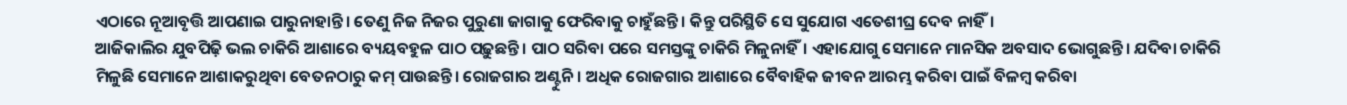ଏଠାରେ ନୂଆବୃତ୍ତି ଆପଣାଇ ପାରୁନାହାନ୍ତି। ତେଣୁ ନିଜ ନିଜର ପୁରୁଣା ଜାଗାକୁ ଫେରିବାକୁ ଚାହୁଁଛନ୍ତି। କିନ୍ତୁ ପରିସ୍ଥିତି ସେ ସୁଯୋଗ ଏତେଶୀଘ୍ର ଦେବ ନାହିଁ।
ଆଜିକାଲିର ଯୁବପିଢ଼ି ଭଲ ଚାକିରି ଆଶାରେ ବ୍ୟୟବହୁଳ ପାଠ ପଢ଼ୁଛନ୍ତି। ପାଠ ସରିବା ପରେ ସମସ୍ତଙ୍କୁ ଚାକିରି ମିଳୁନାହିଁ। ଏହାଯୋଗୁ ସେମାନେ ମାନସିକ ଅବସାଦ ଭୋଗୁଛନ୍ତି। ଯଦିବା ଚାକିରି ମିଳୁଛି ସେମାନେ ଆଶାକରୁଥିବା ବେତନଠାରୁ କମ୍‌ ପାଉଛନ୍ତି। ରୋଜଗାର ଅଣ୍ଟୁନି। ଅଧିକ ରୋଜଗାର ଆଶାରେ ବୈବାହିକ ଜୀବନ ଆରମ୍ଭ କରିବା ପାଇଁ ବିଳମ୍ବ କରିବା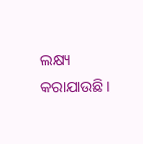ଲକ୍ଷ୍ୟ କରାଯାଉଛି।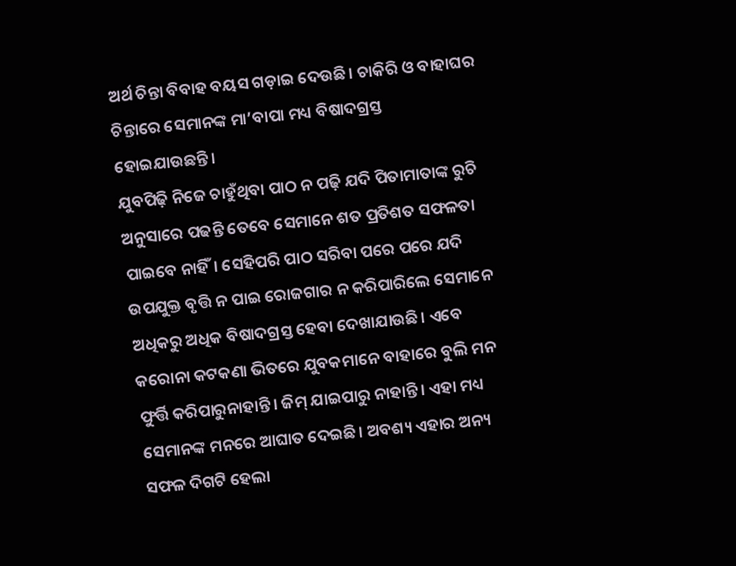ଅର୍ଥ ଚିନ୍ତା ବିବାହ ବୟସ ଗଡ଼ାଇ ଦେଉଛି। ଚାକିରି ଓ ବାହାଘର ଚିନ୍ତାରେ ସେମାନଙ୍କ ମା’ବାପା ମଧ୍ୟ ବିଷାଦଗ୍ରସ୍ତ ହୋଇଯାଉଛନ୍ତି।
ଯୁବପିଢ଼ି ନିଜେ ଚାହୁଁଥିବା ପାଠ ନ ପଢ଼ି ଯଦି ପିତାମାତାଙ୍କ ରୁଚି ଅନୁସାରେ ପଢନ୍ତି ତେବେ ସେମାନେ ଶତ ପ୍ରତିଶତ ସଫଳତା ପାଇବେ ନାହିଁ। ସେହିପରି ପାଠ ସରିବା ପରେ ପରେ ଯଦି ଉପଯୁକ୍ତ ବୃତ୍ତି ନ ପାଇ ରୋଜଗାର ନ କରିପାରିଲେ ସେମାନେ ଅଧିକରୁ ଅଧିକ ବିଷାଦଗ୍ରସ୍ତ ହେବା ଦେଖାଯାଉଛି। ଏବେ କରୋନା କଟକଣା ଭିତରେ ଯୁବକମାନେ ବାହାରେ ବୁଲି ମନ ଫୁର୍ତ୍ତି କରିପାରୁନାହାନ୍ତି। ଜିମ୍‌ ଯାଇପାରୁ ନାହାନ୍ତି। ଏହା ମଧ୍ୟ ସେମାନଙ୍କ ମନରେ ଆଘାତ ଦେଇଛି। ଅବଶ୍ୟ ଏହାର ଅନ୍ୟ ସଫଳ ଦିଗଟି ହେଲା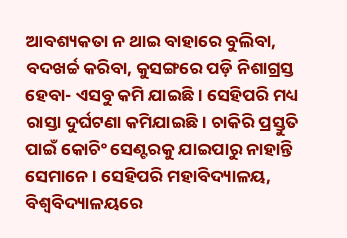ଆବଶ୍ୟକତା ନ ଥାଇ ବାହାରେ ବୁଲିବା, ବଦଖର୍ଚ୍ଚ କରିବା, କୁସଙ୍ଗରେ ପଡ଼ି ନିଶାଗ୍ରସ୍ତ ହେବା- ଏସବୁ କମି ଯାଇଛି। ସେହିପରି ମଧ୍ୟ ରାସ୍ତା ଦୁର୍ଘଟଣା କମିଯାଇଛି। ଚାକିରି ପ୍ରସ୍ତୁତି ପାଇଁ କୋଚିଂ ସେଣ୍ଟରକୁ ଯାଇପାରୁ ନାହାନ୍ତି ସେମାନେ। ସେହିପରି ମହାବିଦ୍ୟାଳୟ, ବିଶ୍ୱବିଦ୍ୟାଳୟରେ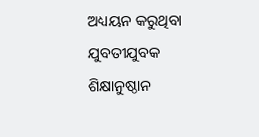ଅଧ୍ୟୟନ କରୁଥିବା ଯୁବତୀଯୁବକ ଶିକ୍ଷାନୁଷ୍ଠାନ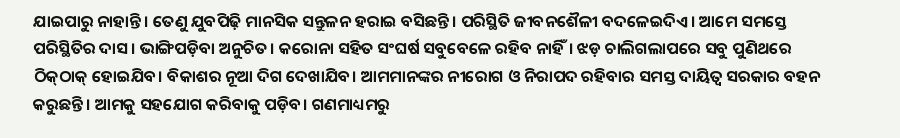ଯାଇପାରୁ ନାହାନ୍ତି। ତେଣୁ ଯୁବପିଢ଼ି ମାନସିକ ସନ୍ତୁଳନ ହରାଇ ବସିଛନ୍ତି। ପରିସ୍ଥିତି ଜୀବନଶୈଳୀ ବଦଳେଇଦିଏ। ଆମେ ସମସ୍ତେ ପରିସ୍ଥିତିର ଦାସ। ଭାଙ୍ଗିପଡ଼ିବା ଅନୁଚିତ। କରୋନା ସହିତ ସଂଘର୍ଷ ସବୁବେଳେ ରହିବ ନାହିଁ। ଝଡ଼ ଚାଲିଗଲାପରେ ସବୁ ପୁଣିଥରେ ଠିକ୍‌ଠାକ୍‌ ହୋଇଯିବ। ବିକାଶର ନୂଆ ଦିଗ ଦେଖାଯିବ। ଆମମାନଙ୍କର ନୀରୋଗ ଓ ନିରାପଦ ରହିବାର ସମସ୍ତ ଦାୟିତ୍ୱ ସରକାର ବହନ କରୁଛନ୍ତି। ଆମକୁ ସହଯୋଗ କରିବାକୁ ପଡ଼ିବ। ଗଣମାଧ୍ୟମରୁ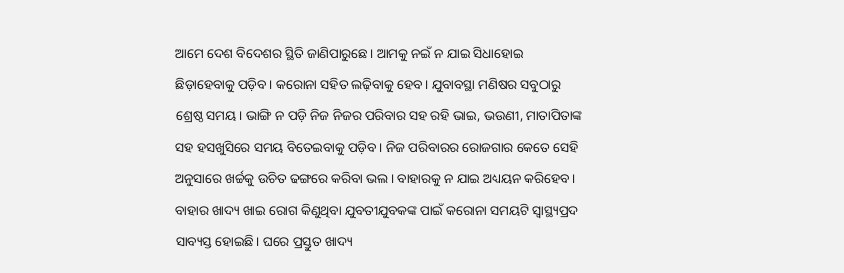ଆମେ ଦେଶ ବିଦେଶର ସ୍ଥିତି ଜାଣିପାରୁଛେ। ଆମକୁ ନଇଁ ନ ଯାଇ ସିଧାହୋଇ ଛିଡ଼ାହେବାକୁ ପଡ଼ିବ। କରୋନା ସହିତ ଲଢ଼ିବାକୁ ହେବ। ଯୁବାବସ୍ଥା ମଣିଷର ସବୁଠାରୁ ଶ୍ରେଷ୍ଠ ସମୟ। ଭାଙ୍ଗି ନ ପଡ଼ି ନିଜ ନିଜର ପରିବାର ସହ ରହି ଭାଇ, ଭଉଣୀ, ମାତାପିତାଙ୍କ ସହ ହସଖୁସିରେ ସମୟ ବିତେଇବାକୁ ପଡ଼ିବ। ନିଜ ପରିବାରର ରୋଜଗାର କେତେ ସେହି ଅନୁସାରେ ଖର୍ଚ୍ଚକୁ ଉଚିତ ଢଙ୍ଗରେ କରିବା ଭଲ। ବାହାରକୁ ନ ଯାଇ ଅଧ୍ୟୟନ କରିହେବ। ବାହାର ଖାଦ୍ୟ ଖାଇ ରୋଗ କିଣୁଥିବା ଯୁବତୀଯୁବକଙ୍କ ପାଇଁ କରୋନା ସମୟଟି ସ୍ବାସ୍ଥ୍ୟପ୍ରଦ ସାବ୍ୟସ୍ତ ହୋଇଛି। ଘରେ ପ୍ରସ୍ତୁତ ଖାଦ୍ୟ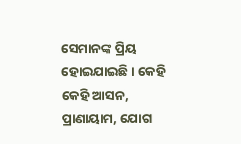ସେମାନଙ୍କ ପ୍ରିୟ ହୋଇଯାଇଛି। କେହି କେହି ଆସନ, ପ୍ରାଣାୟାମ, ଯୋଗ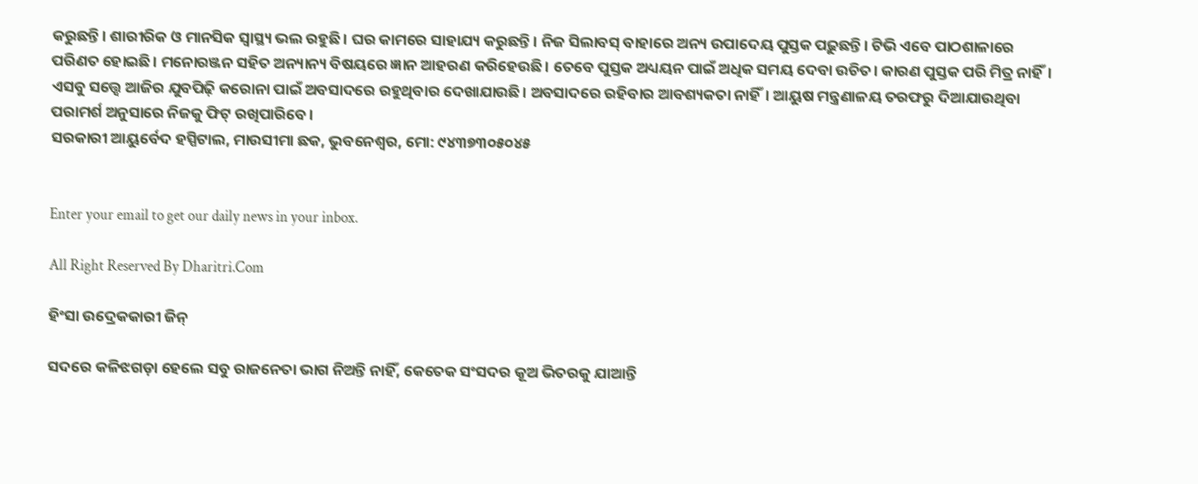କରୁଛନ୍ତି। ଶାରୀରିକ ଓ ମାନସିକ ସ୍ବାସ୍ଥ୍ୟ ଭଲ ରହୁଛି। ଘର କାମରେ ସାହାଯ୍ୟ କରୁଛନ୍ତି। ନିଜ ସିଲାବସ୍‌ ବାହାରେ ଅନ୍ୟ ଉପାଦେୟ ପୁସ୍ତକ ପଢ଼ୁଛନ୍ତି। ଟିଭି ଏବେ ପାଠଶାଳାରେ ପରିଣତ ହୋଇଛି। ମନୋରଞ୍ଜନ ସହିତ ଅନ୍ୟାନ୍ୟ ବିଷୟରେ ଜ୍ଞାନ ଆହରଣ କରିହେଉଛି। ତେବେ ପୁସ୍ତକ ଅଧ୍ୟୟନ ପାଇଁ ଅଧିକ ସମୟ ଦେବା ଉଚିତ। କାରଣ ପୁସ୍ତକ ପରି ମିତ୍ର ନାହିଁ। ଏସବୁ ସତ୍ତ୍ୱେ ଆଜିର ଯୁବପିଢ଼ି କରୋନା ପାଇଁ ଅବସାଦରେ ରହୁଥିବାର ଦେଖାଯାଉଛି। ଅବସାଦରେ ରହିବାର ଆବଶ୍ୟକତା ନାହିଁ। ଆୟୁଷ ମନ୍ତ୍ରଣାଳୟ ତରଫରୁ ଦିଆଯାଉଥିବା ପରାମର୍ଶ ଅନୁସାରେ ନିଜକୁ ଫିଟ୍‌ ରଖିପାରିବେ।
ସରକାରୀ ଆୟୁର୍ବେଦ ହସ୍ପିଟାଲ, ମାଉସୀମା ଛକ, ଭୁବନେଶ୍ୱର, ମୋ: ୯୪୩୭୩୦୫୦୪୫


Enter your email to get our daily news in your inbox.

All Right Reserved By Dharitri.Com

ହିଂସା ଉଦ୍ରେକକାରୀ ଜିନ୍‌

ସଦରେ କଳିଝଗଡ଼ା ହେଲେ ସବୁ ରାଜନେତା ଭାଗ ନିଅନ୍ତି ନାହିଁ, କେତେକ ସଂସଦର କୂଅ ଭିତରକୁ ଯାଆନ୍ତି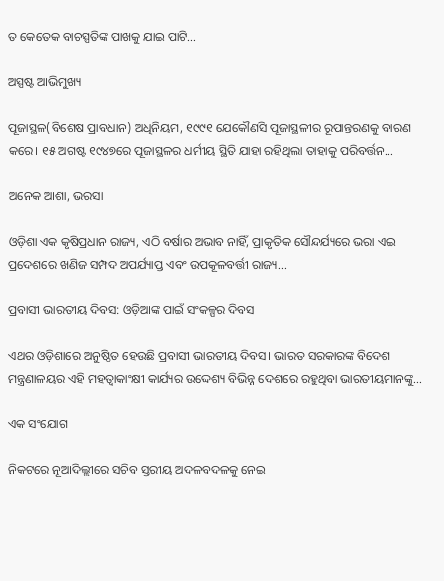ତ କେତେକ ବାଚସ୍ପତିଙ୍କ ପାଖକୁ ଯାଇ ପାଟି...

ଅସ୍ପଷ୍ଟ ଆଭିମୁଖ୍ୟ

ପୂଜାସ୍ଥଳ(ବିଶେଷ ପ୍ରାବଧାନ) ଅଧିନିୟମ, ୧୯୯୧ ଯେକୌଣସି ପୂଜାସ୍ଥଳୀର ରୂପାନ୍ତରଣକୁ ବାରଣ କରେ। ୧୫ ଅଗଷ୍ଟ ୧୯୪୭ରେ ପୂଜାସ୍ଥଳର ଧର୍ମୀୟ ସ୍ଥିତି ଯାହା ରହିଥିଲା ତାହାକୁ ପରିବର୍ତ୍ତନ...

ଅନେକ ଆଶା, ଭରସା

ଓଡ଼ିଶା ଏକ କୃଷିପ୍ରଧାନ ରାଜ୍ୟ, ଏଠି ବର୍ଷାର ଅଭାବ ନାହିଁ, ପ୍ରାକୃତିକ ସୌନ୍ଦର୍ଯ୍ୟରେ ଭରା ଏଇ ପ୍ରଦେଶରେ ଖଣିଜ ସମ୍ପଦ ଅପର୍ଯ୍ୟାପ୍ତ ଏବଂ ଉପକୂଳବର୍ତ୍ତୀ ରାଜ୍ୟ...

ପ୍ରବାସୀ ଭାରତୀୟ ଦିବସ: ଓଡ଼ିଆଙ୍କ ପାଇଁ ସଂକଳ୍ପର ଦିବସ

ଏଥର ଓଡ଼ିଶାରେ ଅନୁଷ୍ଠିତ ହେଉଛି ପ୍ରବାସୀ ଭାରତୀୟ ଦିବସ। ଭାରତ ସରକାରଙ୍କ ବିଦେଶ ମନ୍ତ୍ରଣାଳୟର ଏହି ମହତ୍ୱାକାଂକ୍ଷୀ କାର୍ଯ୍ୟର ଉଦ୍ଦେଶ୍ୟ ବିଭିନ୍ନ ଦେଶରେ ରହୁଥିବା ଭାରତୀୟମାନଙ୍କୁ...

ଏକ ସଂଯୋଗ

ନିକଟରେ ନୂଆଦିଲ୍ଲୀରେ ସଚିବ ସ୍ତରୀୟ ଅଦଳବଦଳକୁ ନେଇ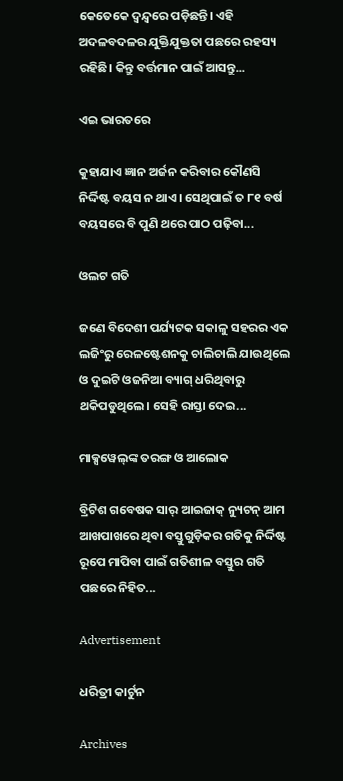କେତେକେ ଦ୍ୱନ୍ଦ୍ୱରେ ପଡ଼ିଛନ୍ତି। ଏହି ଅଦଳବଦଳର ଯୁକ୍ତିଯୁକ୍ତତା ପଛରେ ରହସ୍ୟ ରହିଛି। କିନ୍ତୁ ବର୍ତ୍ତମାନ ପାଇଁ ଆସନ୍ତୁ...

ଏଇ ଭାରତରେ

କୁହାଯାଏ ଜ୍ଞାନ ଅର୍ଜନ କରିବାର କୌଣସି ନିର୍ଦ୍ଦିଷ୍ଟ ବୟସ ନ ଥାଏ। ସେଥିପାଇଁ ତ ୮୧ ବର୍ଷ ବୟସରେ ବି ପୁଣି ଥରେ ପାଠ ପଢ଼ିବା...

ଓଲଟ ଗତି

ଜଣେ ବିଦେଶୀ ପର୍ଯ୍ୟଟକ ସକାଳୁ ସହରର ଏକ ଲଜିଂରୁ ରେଳଷ୍ଟେଶନକୁ ଚାଲିଚାଲି ଯାଉଥିଲେ ଓ ଦୁଇଟି ଓଜନିଆ ବ୍ୟାଗ୍‌ ଧରିଥିବାରୁ ଥକିପଡୁଥିଲେ। ସେହି ରାସ୍ତା ଦେଇ...

ମାକ୍ସୱେଲ୍‌ଙ୍କ ତରଙ୍ଗ ଓ ଆଲୋକ

ବ୍ରିଟିଶ ଗବେଷକ ସାର୍‌ ଆଇଜାକ୍‌ ନ୍ୟୁଟନ୍‌ ଆମ ଆଖପାଖରେ ଥିବା ବସ୍ତୁଗୁଡ଼ିକର ଗତିକୁ ନିର୍ଦ୍ଦିଷ୍ଟ ରୂପେ ମାପିବା ପାଇଁ ଗତିଶୀଳ ବସ୍ତୁର ଗତି ପଛରେ ନିହିତ...

Advertisement

ଧରିତ୍ରୀ କାର୍ଟୁନ

Archives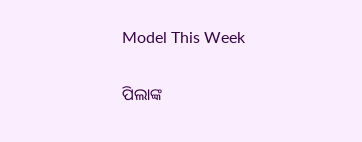Model This Week

ପିଲାଙ୍କ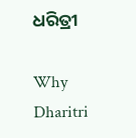ଧରିତ୍ରୀ

Why Dharitri